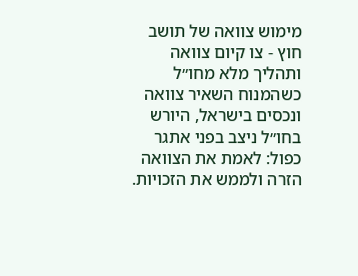מימוש צוואה של תושב חוץ - צו קיום צוואה ותהליך מלא מחו״ל
כשהמנוח השאיר צוואה ונכסים בישראל, היורש בחו״ל ניצב בפני אתגר כפול: לאמת את הצוואה הזרה ולממש את הזכויות.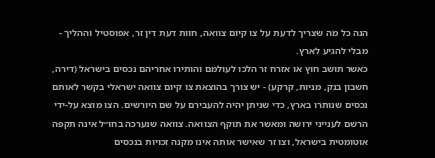הנה כל מה שצריך לדעת על צו קיום צוואה, חוות דעת דין זר, אפוסטיל וההליך - מבלי להגיע לארץ.
כאשר תושב חוץ או אזרח זר הלכו לעולמם והותירו אחריהם נכסים בישראל (דירה, חשבון בנק, מניות, קרקע) - יש צורך בהוצאת צו קיום צוואה ישראלי בקשר לאותם נכסים שנותרו בארץ, כדי שניתן יהיה להעבירם על שם היורשים. הצו מוצא על-ידי הרשם לענייני ירושה ומאשר את תוקף הצוואה. צוואה שנערכה בחו״ל אינה תקפה אוטומטית בישראל, וצו זר שאישר אותה אינו מקנה זכויות בנכסים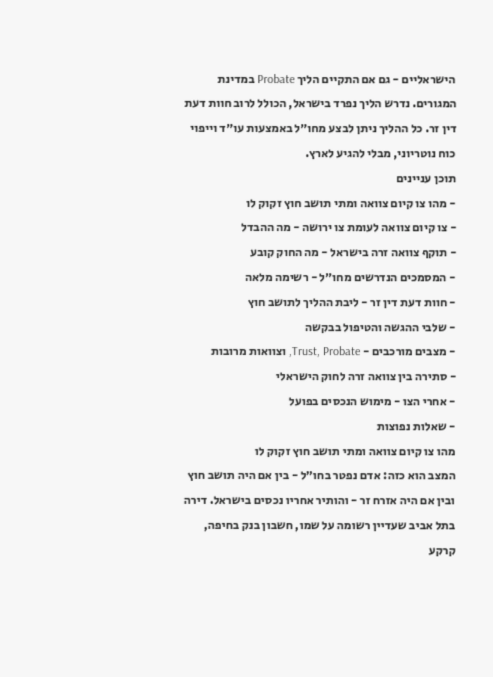הישראליים - גם אם התקיים הליך Probate במדינת המגורים. נדרש הליך נפרד בישראל, הכולל לרוב חוות דעת דין זר. כל ההליך ניתן לבצע מחו״ל באמצעות עו״ד וייפוי כוח נוטריוני, מבלי להגיע לארץ.
תוכן עניינים
- מהו צו קיום צוואה ומתי תושב חוץ זקוק לו
- צו קיום צוואה לעומת צו ירושה - מה ההבדל
- תוקף צוואה זרה בישראל - מה החוק קובע
- המסמכים הנדרשים מחו״ל - רשימה מלאה
- חוות דעת דין זר - ליבת ההליך לתושב חוץ
- שלבי ההגשה והטיפול בבקשה
- מצבים מורכבים - Trust, Probate, וצוואות מרובות
- סתירה בין צוואה זרה לחוק הישראלי
- אחרי הצו - מימוש הנכסים בפועל
- שאלות נפוצות
מהו צו קיום צוואה ומתי תושב חוץ זקוק לו
המצב הוא כזה: אדם נפטר בחו״ל - בין אם היה תושב חוץ ובין אם היה אזרח זר - והותיר אחריו נכסים בישראל. דירה בתל אביב שעדיין רשומה על שמו, חשבון בנק בחיפה, קרקע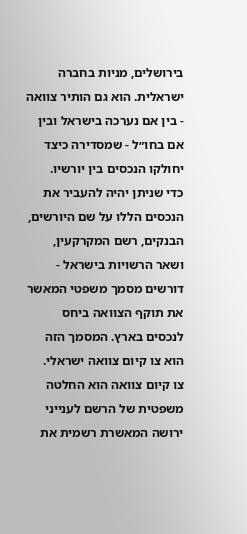בירושלים, מניות בחברה ישראלית. הוא גם הותיר צוואה - בין אם נערכה בישראל ובין אם בחו״ל - שמסדירה כיצד יחולקו הנכסים בין יורשיו.
כדי שניתן יהיה להעביר את הנכסים הללו על שם היורשים, הבנקים, רשם המקרקעין, ושאר הרשויות בישראל - דורשים מסמך משפטי המאשר את תוקף הצוואה ביחס לנכסים בארץ. המסמך הזה הוא צו קיום צוואה ישראלי.
צו קיום צוואה הוא החלטה משפטית של הרשם לענייני ירושה המאשרת רשמית את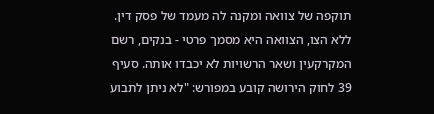תוקפה של צוואה ומקנה לה מעמד של פסק דין. ללא הצו, הצוואה היא מסמך פרטי - בנקים, רשם המקרקעין ושאר הרשויות לא יכבדו אותה. סעיף 39 לחוק הירושה קובע במפורש: "לא ניתן לתבוע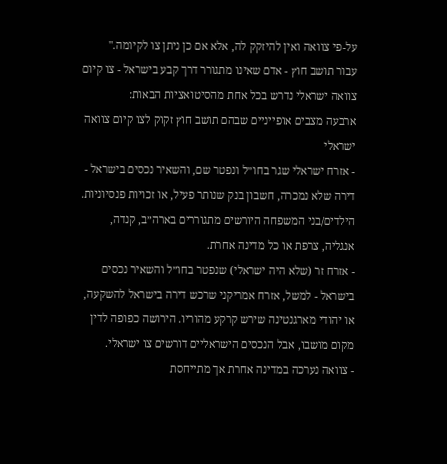על-פי צוואה ואין להיזקק לה, אלא אם כן ניתן צו לקיומה."
עבור תושב חוץ - אדם שאינו מתגורר דרך קבע בישראל - צו קיום צוואה ישראלי נדרש בכל אחת מהסיטואציות הבאות:
ארבעה מצבים אופייניים שבהם תושב חוץ זקוק לצו קיום צוואה ישראלי
- אזרח ישראלי שגר בחו״ל ונפטר שם, והשאיר נכסים בישראל - דירה שלא נמכרה, חשבון בנק שנותר פעיל, או זכויות פנסיוניות. הילדים/בני המשפחה היורשים מתגוררים בארה״ב, קנדה, אנגליה, צרפת או כל מדינה אחרת.
- אזרח זר (שלא היה ישראלי) שנפטר בחו״ל והשאיר נכסים בישראל - למשל, אזרח אמריקני שרכש דירה בישראל להשקעה, או יהודי מארגנטינה שירש קרקע מהוריו. הירושה כפופה לדין מקום מושבו, אבל הנכסים הישראליים דורשים צו ישראלי.
- צוואה נערכה במדינה אחרת אך מתייחסת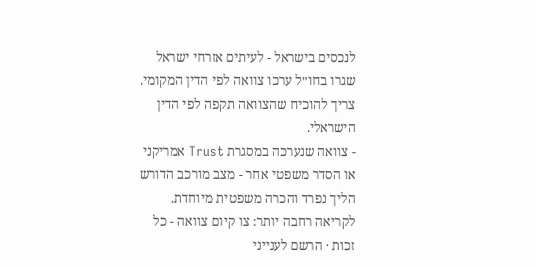לנכסים בישראל - לעיתים אזרחי ישראל שגרו בחו״ל ערכו צוואה לפי הדין המקומי. צריך להוכיח שהצוואה תקפה לפי הדין הישראלי.
- צוואה שנערכה במסגרת Trust אמריקני או הסדר משפטי אחר - מצב מורכב הדורש הליך נפרד והכרה משפטית מיוחדת.
לקריאה רחבה יותר: צו קיום צוואה - כל זכות · הרשם לענייני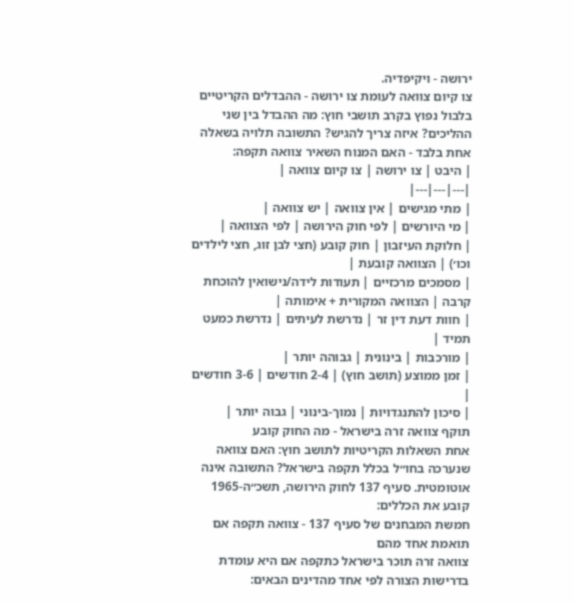ירושה - ויקיפדיה.
צו קיום צוואה לעומת צו ירושה - ההבדלים הקריטיים
בלבול נפוץ בקרב תושבי חוץ: מה ההבדל בין שני ההליכים? איזה צריך להגיש? התשובה תלויה בשאלה אחת בלבד - האם המנוח השאיר צוואה תקפה:
| היבט | צו ירושה | צו קיום צוואה |
|---|---|---|
| מתי מגישים | אין צוואה | יש צוואה |
| מי היורשים | לפי חוק הירושה | לפי הצוואה |
| חלוקת העיזבון | חוק קובע (חצי לבן זוג, חצי לילדים וכו׳) | הצוואה קובעת |
| מסמכים מרכזיים | תעודות לידה/נישואין להוכחת קרבה | הצוואה המקורית + אימותה |
| חוות דעת דין זר | נדרשת לעיתים | נדרשת כמעט תמיד |
| מורכבות | בינונית | גבוהה יותר |
| זמן ממוצע (תושב חוץ) | 2-4 חודשים | 3-6 חודשים |
| סיכון להתנגדויות | נמוך-בינוני | גבוה יותר |
תוקף צוואה זרה בישראל - מה החוק קובע
אחת השאלות הקריטיות לתושב חוץ: האם צוואה שנערכה בחו״ל בכלל תקפה בישראל? התשובה אינה אוטומטית. סעיף 137 לחוק הירושה, תשכ״ה-1965 קובע את הכללים:
חמשת המבחנים של סעיף 137 - צוואה תקפה אם תואמת אחד מהם
צוואה זרה תוכר בישראל כתקפה אם היא עומדת בדרישות הצורה לפי אחד מהדינים הבאים: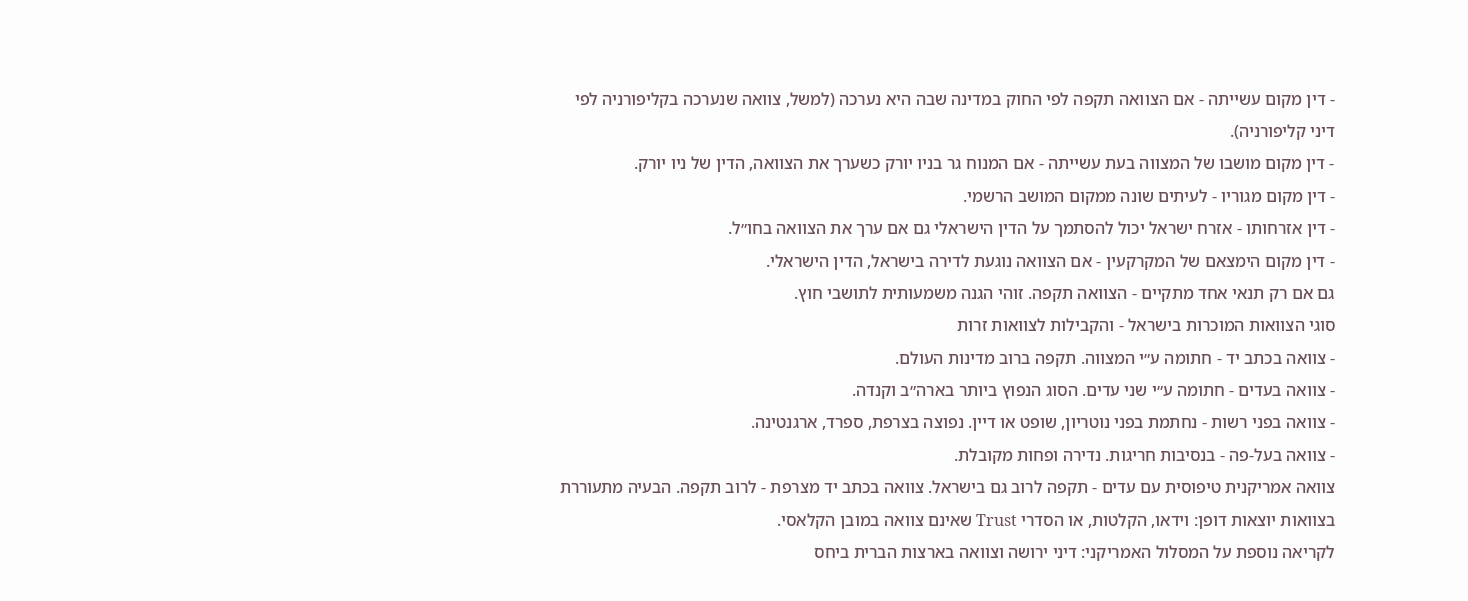- דין מקום עשייתה - אם הצוואה תקפה לפי החוק במדינה שבה היא נערכה (למשל, צוואה שנערכה בקליפורניה לפי דיני קליפורניה).
- דין מקום מושבו של המצווה בעת עשייתה - אם המנוח גר בניו יורק כשערך את הצוואה, הדין של ניו יורק.
- דין מקום מגוריו - לעיתים שונה ממקום המושב הרשמי.
- דין אזרחותו - אזרח ישראל יכול להסתמך על הדין הישראלי גם אם ערך את הצוואה בחו״ל.
- דין מקום הימצאם של המקרקעין - אם הצוואה נוגעת לדירה בישראל, הדין הישראלי.
גם אם רק תנאי אחד מתקיים - הצוואה תקפה. זוהי הגנה משמעותית לתושבי חוץ.
סוגי הצוואות המוכרות בישראל - והקבילות לצוואות זרות
- צוואה בכתב יד - חתומה ע״י המצווה. תקפה ברוב מדינות העולם.
- צוואה בעדים - חתומה ע״י שני עדים. הסוג הנפוץ ביותר בארה״ב וקנדה.
- צוואה בפני רשות - נחתמת בפני נוטריון, שופט או דיין. נפוצה בצרפת, ספרד, ארגנטינה.
- צוואה בעל-פה - בנסיבות חריגות. נדירה ופחות מקובלת.
צוואה אמריקנית טיפוסית עם עדים - תקפה לרוב גם בישראל. צוואה בכתב יד מצרפת - לרוב תקפה. הבעיה מתעוררת בצוואות יוצאות דופן: וידאו, הקלטות, או הסדרי Trust שאינם צוואה במובן הקלאסי.
לקריאה נוספת על המסלול האמריקני: דיני ירושה וצוואה בארצות הברית ביחס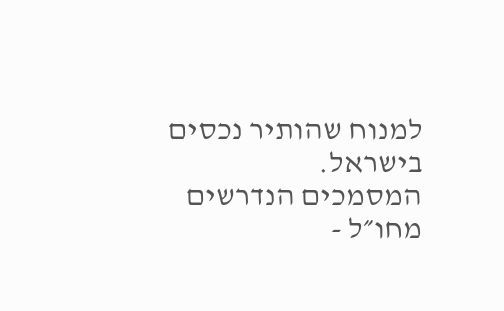למנוח שהותיר נכסים בישראל.
המסמכים הנדרשים מחו״ל -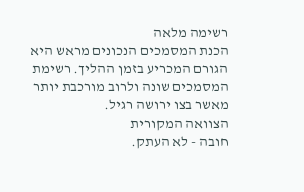רשימה מלאה
הכנת המסמכים הנכונים מראש היא הגורם המכריע בזמן ההליך. רשימת המסמכים שונה ולרוב מורכבת יותר מאשר בצו ירושה רגיל.
הצוואה המקורית
חובה - לא העתק.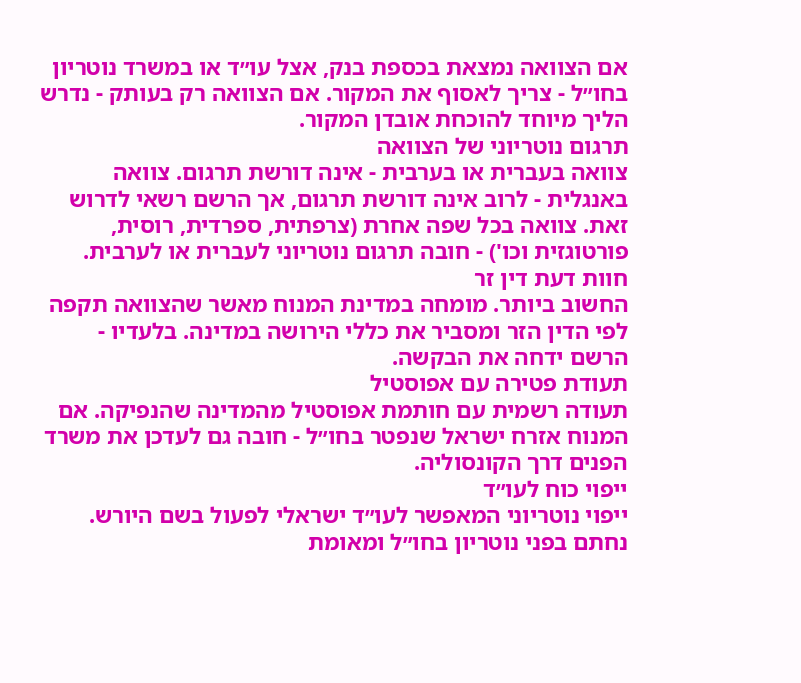אם הצוואה נמצאת בכספת בנק, אצל עו״ד או במשרד נוטריון בחו״ל - צריך לאסוף את המקור. אם הצוואה רק בעותק - נדרש הליך מיוחד להוכחת אובדן המקור.
תרגום נוטריוני של הצוואה
צוואה בעברית או בערבית - אינה דורשת תרגום. צוואה באנגלית - לרוב אינה דורשת תרגום, אך הרשם רשאי לדרוש זאת. צוואה בכל שפה אחרת (צרפתית, ספרדית, רוסית, פורטוגזית וכו') - חובה תרגום נוטריוני לעברית או לערבית.
חוות דעת דין זר
החשוב ביותר. מומחה במדינת המנוח מאשר שהצוואה תקפה לפי הדין הזר ומסביר את כללי הירושה במדינה. בלעדיו - הרשם ידחה את הבקשה.
תעודת פטירה עם אפוסטיל
תעודה רשמית עם חותמת אפוסטיל מהמדינה שהנפיקה. אם המנוח אזרח ישראל שנפטר בחו״ל - חובה גם לעדכן את משרד הפנים דרך הקונסוליה.
ייפוי כוח לעו״ד
ייפוי נוטריוני המאפשר לעו״ד ישראלי לפעול בשם היורש. נחתם בפני נוטריון בחו״ל ומאומת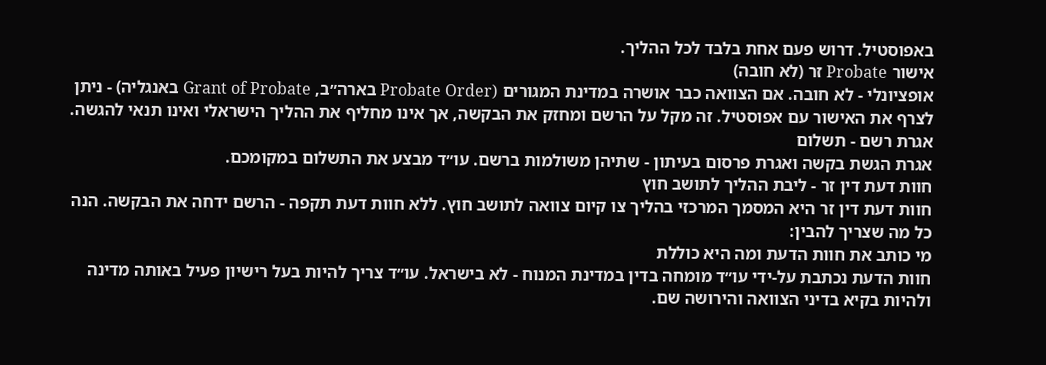באפוסטיל. דרוש פעם אחת בלבד לכל ההליך.
אישור Probate זר (לא חובה)
אופציונלי - לא חובה. אם הצוואה כבר אושרה במדינת המגורים (Probate Order בארה״ב, Grant of Probate באנגליה) - ניתן לצרף את האישור עם אפוסטיל. זה מקל על הרשם ומחזק את הבקשה, אך אינו מחליף את ההליך הישראלי ואינו תנאי להגשה.
אגרת רשם - תשלום
אגרת הגשת בקשה ואגרת פרסום בעיתון - שתיהן משולמות ברשם. עו״ד מבצע את התשלום במקומכם.
חוות דעת דין זר - ליבת ההליך לתושב חוץ
חוות דעת דין זר היא המסמך המרכזי בהליך צו קיום צוואה לתושב חוץ. ללא חוות דעת תקפה - הרשם ידחה את הבקשה. הנה כל מה שצריך להבין:
מי כותב את חוות הדעת ומה היא כוללת
חוות הדעת נכתבת על-ידי עו״ד מומחה בדין במדינת המנוח - לא בישראל. עו״ד צריך להיות בעל רישיון פעיל באותה מדינה ולהיות בקיא בדיני הצוואה והירושה שם.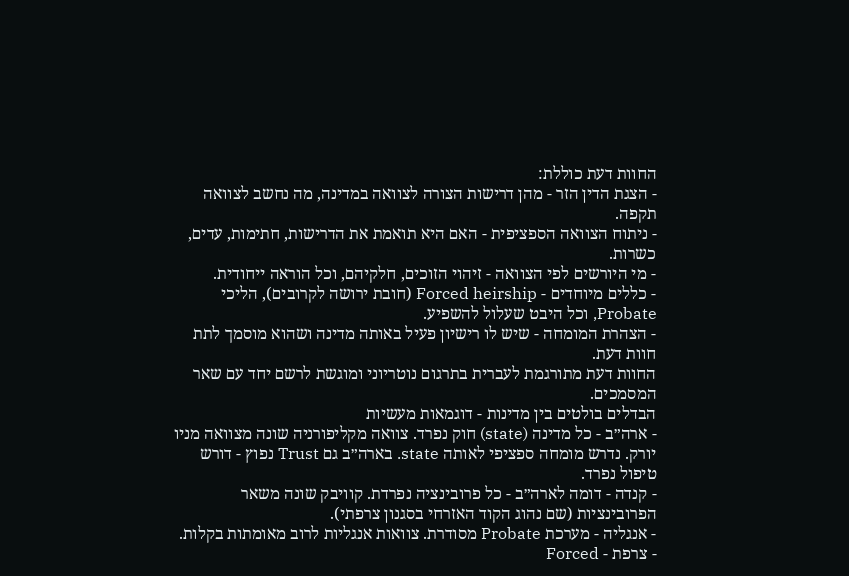החוות דעת כוללת:
- הצגת הדין הזר - מהן דרישות הצורה לצוואה במדינה, מה נחשב לצוואה תקפה.
- ניתוח הצוואה הספציפית - האם היא תואמת את הדרישות, חתימות, עדים, כשרות.
- מי היורשים לפי הצוואה - זיהוי הזוכים, חלקיהם, וכל הוראה ייחודית.
- כללים מיוחדים - Forced heirship (חובת ירושה לקרובים), הליכי Probate, וכל היבט שעלול להשפיע.
- הצהרת המומחה - שיש לו רישיון פעיל באותה מדינה ושהוא מוסמך לתת חוות דעת.
החוות דעת מתורגמת לעברית בתרגום נוטריוני ומוגשת לרשם יחד עם שאר המסמכים.
הבדלים בולטים בין מדינות - דוגמאות מעשיות
- ארה״ב - כל מדינה (state) חוק נפרד. צוואה מקליפורניה שונה מצוואה מניו יורק. נדרש מומחה ספציפי לאותה state. בארה״ב גם Trust נפוץ - דורש טיפול נפרד.
- קנדה - דומה לארה״ב - כל פרובינציה נפרדת. קוויבק שונה משאר הפרובינציות (שם נהוג הקוד האזרחי בסגנון צרפתי).
- אנגליה - מערכת Probate מסודרת. צוואות אנגליות לרוב מאומתות בקלות.
- צרפת - Forced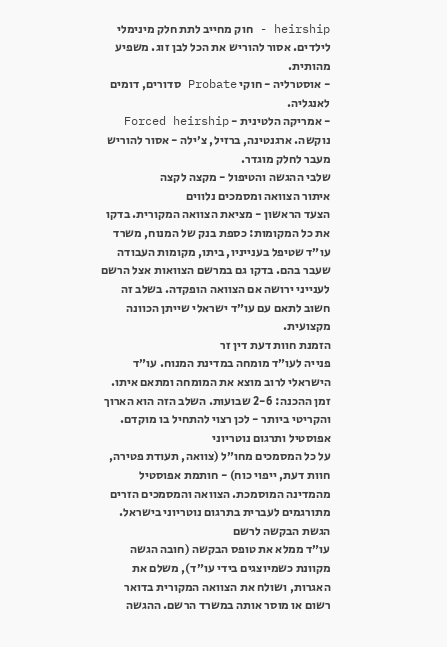heirship - חוק מחייב לתת חלק מינימלי לילדים. אסור להוריש את הכל לבן זוג. משפיע מהותית.
- אוסטרליה - חוקי Probate סדורים, דומים לאנגליה.
- אמריקה הלטינית - Forced heirship נוקשה. ארגנטינה, ברזיל, צ׳ילה - אסור להוריש מעבר לחלק מוגדר.
שלבי ההגשה והטיפול - מקצה לקצה
איתור הצוואה ומסמכים נלווים
הצעד הראשון - מציאת הצוואה המקורית. בדקו את כל המקומות: כספת בנק של המנוח, משרד עו״ד שטיפל בענייניו, ביתו, מקומות העבודה שעבר בהם. בדקו גם במרשם הצוואות אצל הרשם לענייני ירושה אם הצוואה הופקדה. בשלב זה חשוב לתאם עם עו״ד ישראלי שייתן הכוונה מקצועית.
הזמנת חוות דעת דין זר
פנייה לעו״ד מומחה במדינת המנוח. עו״ד הישראלי לרוב מוצא את המומחה ומתאם איתו. זמן ההכנה: 2-6 שבועות. השלב הזה הוא הארוך והקריטי ביותר - לכן רצוי להתחיל בו מוקדם.
אפוסטיל ותרגום נוטריוני
על כל המסמכים מחו״ל (צוואה, תעודת פטירה, חוות דעת, ייפוי כוח) - חותמת אפוסטיל מהמדינה המוסמכת. הצוואה והמסמכים הזרים מתורגמים לעברית בתרגום נוטריוני בישראל.
הגשת הבקשה לרשם
עו״ד ממלא את טופס הבקשה (חובה הגשה מקוונת כשמיוצגים בידי עו״ד), משלם את האגרות, ושולח את הצוואה המקורית בדואר רשום או מוסר אותה במשרד הרשם. ההגשה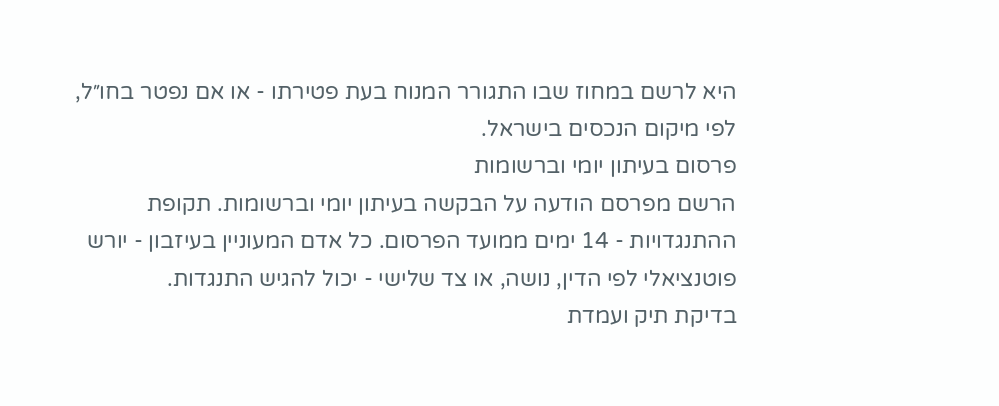היא לרשם במחוז שבו התגורר המנוח בעת פטירתו - או אם נפטר בחו״ל, לפי מיקום הנכסים בישראל.
פרסום בעיתון יומי וברשומות
הרשם מפרסם הודעה על הבקשה בעיתון יומי וברשומות. תקופת ההתנגדויות - 14 ימים ממועד הפרסום. כל אדם המעוניין בעיזבון - יורש פוטנציאלי לפי הדין, נושה, או צד שלישי - יכול להגיש התנגדות.
בדיקת תיק ועמדת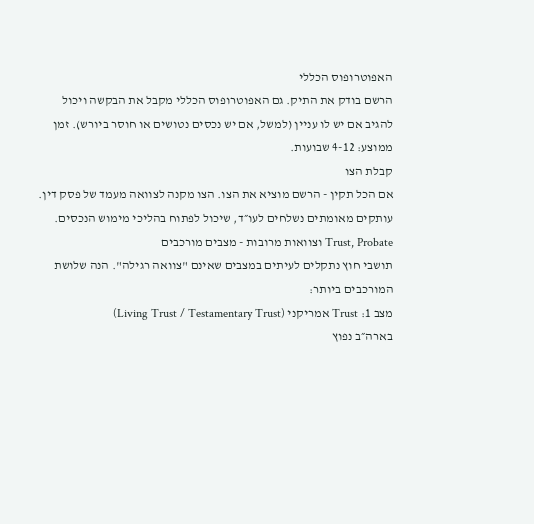האפוטרופוס הכללי
הרשם בודק את התיק. גם האפוטרופוס הכללי מקבל את הבקשה ויכול להגיב אם יש לו עניין (למשל, אם יש נכסים נטושים או חוסר ביורש). זמן ממוצע: 4-12 שבועות.
קבלת הצו
אם הכל תקין - הרשם מוציא את הצו. הצו מקנה לצוואה מעמד של פסק דין. עותקים מאומתים נשלחים לעו״ד, שיכול לפתוח בהליכי מימוש הנכסים.
Trust, Probate וצוואות מרובות - מצבים מורכבים
תושבי חוץ נתקלים לעיתים במצבים שאינם "צוואה רגילה". הנה שלושת המורכבים ביותר:
מצב 1: Trust אמריקני (Living Trust / Testamentary Trust)
בארה״ב נפוץ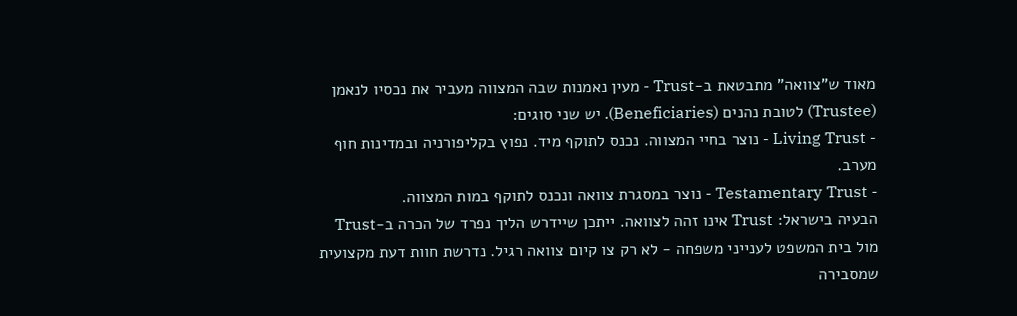מאוד ש"צוואה" מתבטאת ב-Trust - מעין נאמנות שבה המצווה מעביר את נכסיו לנאמן (Trustee) לטובת נהנים (Beneficiaries). יש שני סוגים:
- Living Trust - נוצר בחיי המצווה. נכנס לתוקף מיד. נפוץ בקליפורניה ובמדינות חוף מערב.
- Testamentary Trust - נוצר במסגרת צוואה ונכנס לתוקף במות המצווה.
הבעיה בישראל: Trust אינו זהה לצוואה. ייתכן שיידרש הליך נפרד של הכרה ב-Trust מול בית המשפט לענייני משפחה - לא רק צו קיום צוואה רגיל. נדרשת חוות דעת מקצועית שמסבירה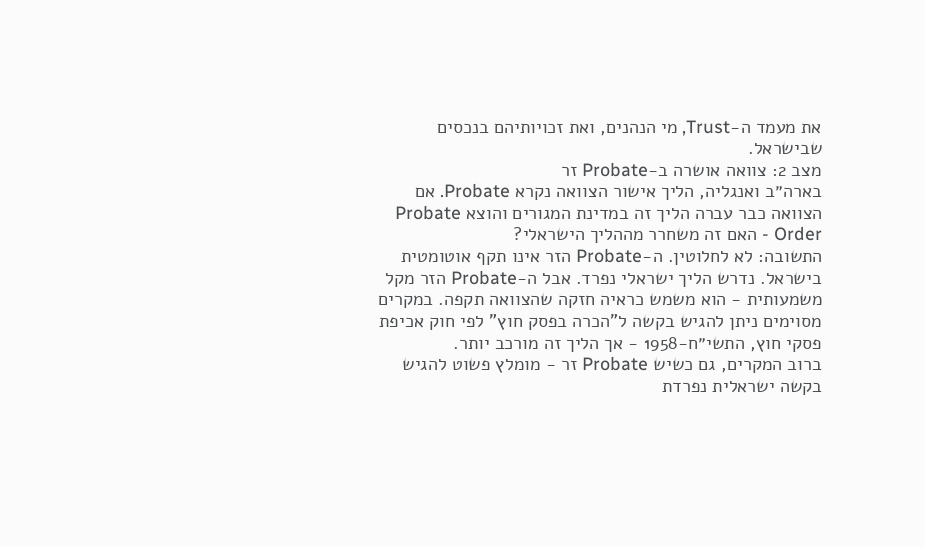את מעמד ה-Trust, מי הנהנים, ואת זכויותיהם בנכסים שבישראל.
מצב 2: צוואה אושרה ב-Probate זר
בארה״ב ואנגליה, הליך אישור הצוואה נקרא Probate. אם הצוואה כבר עברה הליך זה במדינת המגורים והוצא Probate Order - האם זה משחרר מההליך הישראלי?
התשובה: לא לחלוטין. ה-Probate הזר אינו תקף אוטומטית בישראל. נדרש הליך ישראלי נפרד. אבל ה-Probate הזר מקל משמעותית - הוא משמש כראיה חזקה שהצוואה תקפה. במקרים מסוימים ניתן להגיש בקשה ל"הכרה בפסק חוץ" לפי חוק אכיפת פסקי חוץ, התשי״ח-1958 - אך הליך זה מורכב יותר.
ברוב המקרים, גם כשיש Probate זר - מומלץ פשוט להגיש בקשה ישראלית נפרדת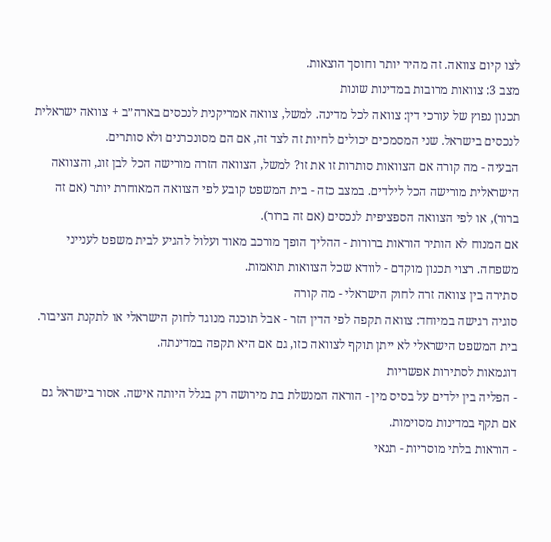לצו קיום צוואה. זה מהיר יותר וחוסך הוצאות.
מצב 3: צוואות מרובות במדינות שונות
תכנון נפוץ של עורכי דין: צוואה לכל מדינה. למשל, צוואה אמריקנית לנכסים בארה״ב + צוואה ישראלית לנכסים בישראל. שני המסמכים יכולים לחיות זה לצד זה, אם הם מסונכרנים ולא סותרים.
הבעיה - מה קורה אם הצוואות סותרות זו את זו? למשל, הצוואה הזרה מורישה הכל לבן זוג, והצוואה הישראלית מורישה הכל לילדים. במצב כזה - בית המשפט קובע לפי הצוואה המאוחרת יותר (אם זה ברור), או לפי הצוואה הספציפית לנכסים (אם זה ברור).
אם המנוח לא הותיר הוראות ברורות - ההליך הופך מורכב מאוד ועלול להגיע לבית משפט לענייני משפחה. רצוי תכנון מוקדם - לוודא שכל הצוואות תואמות.
סתירה בין צוואה זרה לחוק הישראלי - מה קורה
סוגיה רגישה במיוחד: צוואה תקפה לפי הדין הזר - אבל תוכנה מנוגד לחוק הישראלי או לתקנת הציבור. בית המשפט הישראלי לא ייתן תוקף לצוואה כזו, גם אם היא תקפה במדינתה.
דוגמאות לסתירות אפשריות
- הפליה בין ילדים על בסיס מין - הוראה המנשלת בת מירושה רק בגלל היותה אישה. אסור בישראל גם אם תקף במדינות מסוימות.
- הוראות בלתי מוסריות - תנאי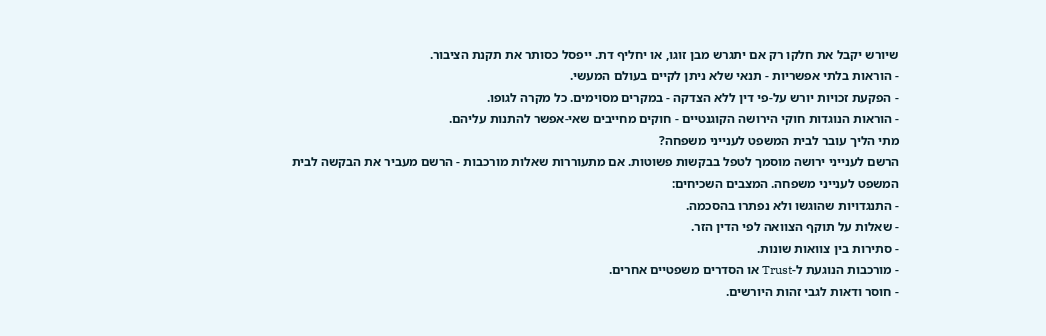שיורש יקבל את חלקו רק אם יתגרש מבן זוגו, או יחליף דת. ייפסל כסותר את תקנת הציבור.
- הוראות בלתי אפשריות - תנאי שלא ניתן לקיים בעולם המעשי.
- הפקעת זכויות יורש על-פי דין ללא הצדקה - במקרים מסוימים. כל מקרה לגופו.
- הוראות הנוגדות חוקי הירושה הקוגנטיים - חוקים מחייבים שאי-אפשר להתנות עליהם.
מתי הליך עובר לבית המשפט לענייני משפחה?
הרשם לענייני ירושה מוסמך לטפל בבקשות פשוטות. אם מתעוררות שאלות מורכבות - הרשם מעביר את הבקשה לבית המשפט לענייני משפחה. המצבים השכיחים:
- התנגדויות שהוגשו ולא נפתרו בהסכמה.
- שאלות על תוקף הצוואה לפי הדין הזר.
- סתירות בין צוואות שונות.
- מורכבות הנוגעת ל-Trust או הסדרים משפטיים אחרים.
- חוסר ודאות לגבי זהות היורשים.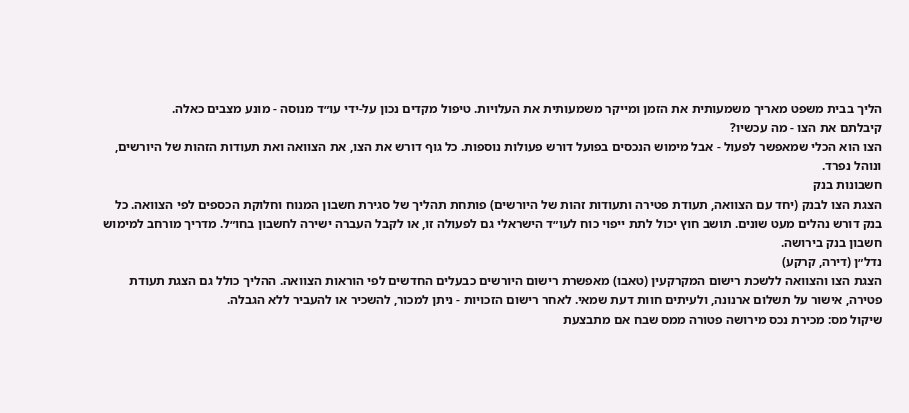הליך בבית משפט מאריך משמעותית את הזמן ומייקר משמעותית את העלויות. טיפול מקדים נכון על-ידי עו״ד מנוסה - מונע מצבים כאלה.
קיבלתם את הצו - מה עכשיו?
הצו הוא הכלי שמאפשר לפעול - אבל מימוש הנכסים בפועל דורש פעולות נוספות. כל גוף דורש את הצו, את הצוואה ואת תעודות הזהות של היורשים, ונוהל נפרד.
חשבונות בנק
הצגת הצו לבנק (יחד עם הצוואה, תעודת פטירה ותעודות זהות של היורשים) פותחת תהליך של סגירת חשבון המנוח וחלוקת הכספים לפי הצוואה. כל בנק דורש נהלים מעט שונים. תושב חוץ יכול לתת ייפוי כוח לעו״ד הישראלי גם לפעולה זו, או לקבל העברה ישירה לחשבון בחו״ל. מדריך מורחב למימוש חשבון בנק בירושה.
נדל״ן (דירה, קרקע)
הצגת הצו והצוואה ללשכת רישום המקרקעין (טאבו) מאפשרת רישום היורשים כבעלים החדשים לפי הוראות הצוואה. ההליך כולל גם הצגת תעודת פטירה, אישור על תשלום ארנונה, ולעיתים חוות דעת שמאי. לאחר רישום הזכויות - ניתן למכור, להשכיר או להעביר ללא הגבלה.
שיקול מס: מכירת נכס מירושה פטורה ממס שבח אם מתבצעת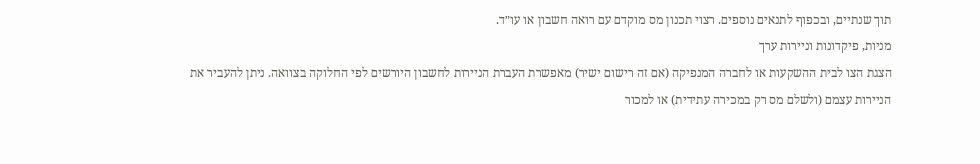תוך שנתיים, ובכפוף לתנאים נוספים. רצוי תכנון מס מוקדם עם רואה חשבון או עו״ד.
מניות, פיקדונות וניירות ערך
הצגת הצו לבית ההשקעות או לחברה המנפיקה (אם זה רישום ישיר) מאפשרת העברת הניירות לחשבון היורשים לפי החלוקה בצוואה. ניתן להעביר את הניירות עצמם (ולשלם מס רק במכירה עתידית) או למכור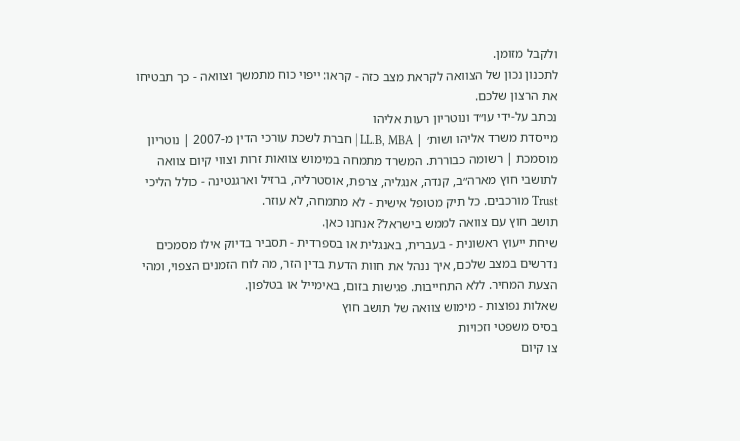ולקבל מזומן.
לתכנון נכון של הצוואה לקראת מצב כזה - קראו: ייפוי כוח מתמשך וצוואה - כך תבטיחו את הרצון שלכם.
נכתב על-ידי עו״ד ונוטריון רעות אליהו
מייסדת משרד אליהו ושות׳ | LL.B, MBA | חברת לשכת עורכי הדין מ-2007 | נוטריון מוסמכת | רשומה כבוררת. המשרד מתמחה במימוש צוואות זרות וצווי קיום צוואה לתושבי חוץ מארה״ב, קנדה, אנגליה, צרפת, אוסטרליה, ברזיל וארגנטינה - כולל הליכי Trust מורכבים. כל תיק מטופל אישית - לא מתמחה, לא עוזר.
תושב חוץ עם צוואה לממש בישראל? אנחנו כאן.
שיחת ייעוץ ראשונית - בעברית, באנגלית או בספרדית - תסביר בדיוק אילו מסמכים נדרשים במצב שלכם, איך ננהל את חוות הדעת בדין הזר, מה לוח הזמנים הצפוי, ומהי הצעת המחיר. ללא התחייבות. פגישות בזום, באימייל או בטלפון.
שאלות נפוצות - מימוש צוואה של תושב חוץ
בסיס משפטי וזכויות
צו קיום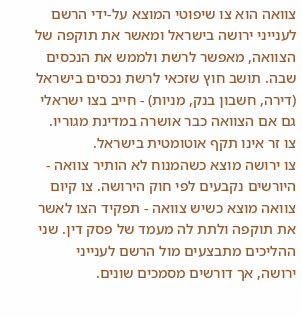צוואה הוא צו שיפוטי המוצא על-ידי הרשם לענייני ירושה בישראל ומאשר את תוקפה של הצוואה, מאפשר לרשת ולממש את הנכסים שבה. תושב חוץ שזכאי לרשת נכסים בישראל (דירה, חשבון בנק, מניות) - חייב בצו ישראלי גם אם הצוואה כבר אושרה במדינת מגוריו. צו זר אינו תקף אוטומטית בישראל.
צו ירושה מוצא כשהמנוח לא הותיר צוואה - היורשים נקבעים לפי חוק הירושה. צו קיום צוואה מוצא כשיש צוואה - תפקיד הצו לאשר את תוקפה ולתת לה מעמד של פסק דין. שני ההליכים מתבצעים מול הרשם לענייני ירושה, אך דורשים מסמכים שונים.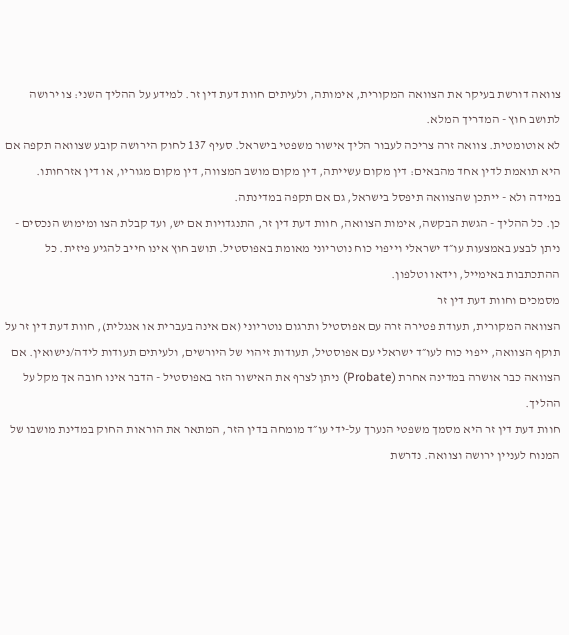צוואה דורשת בעיקר את הצוואה המקורית, אימותה, ולעיתים חוות דעת דין זר. למידע על ההליך השני: צו ירושה לתושב חוץ - המדריך המלא.
לא אוטומטית. צוואה זרה צריכה לעבור הליך אישור משפטי בישראל. סעיף 137 לחוק הירושה קובע שצוואה תקפה אם היא תואמת לדין אחד מהבאים: דין מקום עשייתה, דין מקום מושב המצווה, דין מקום מגוריו, או דין אזרחותו. במידה ולא - ייתכן שהצוואה תיפסל בישראל, גם אם תקפה במדינתה.
כן. כל ההליך - הגשת הבקשה, אימות הצוואה, חוות דעת דין זר, התנגדויות אם יש, ועד קבלת הצו ומימוש הנכסים - ניתן לבצע באמצעות עו״ד ישראלי וייפוי כוח נוטריוני מאומת באפוסטיל. תושב חוץ אינו חייב להגיע פיזית. כל ההתכתבות באימייל, וידאו וטלפון.
מסמכים וחוות דעת דין זר
הצוואה המקורית, תעודת פטירה זרה עם אפוסטיל ותרגום נוטריוני (אם אינה בעברית או אנגלית), חוות דעת דין זר על תוקף הצוואה, ייפוי כוח לעו״ד ישראלי עם אפוסטיל, תעודות זיהוי של היורשים, ולעיתים תעודות לידה/נישואין. אם הצוואה כבר אושרה במדינה אחרת (Probate) ניתן לצרף את האישור הזר באפוסטיל - הדבר אינו חובה אך מקל על ההליך.
חוות דעת דין זר היא מסמך משפטי הנערך על-ידי עו״ד מומחה בדין הזר, המתאר את הוראות החוק במדינת מושבו של המנוח לעניין ירושה וצוואה. נדרשת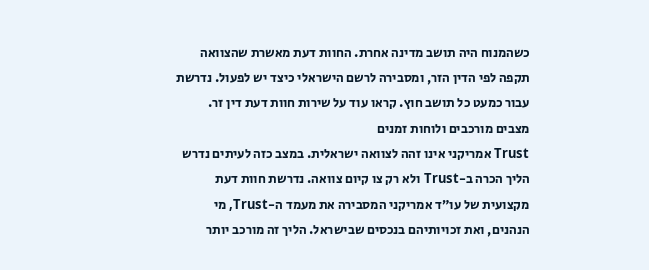כשהמנוח היה תושב מדינה אחרת. החוות דעת מאשרת שהצוואה תקפה לפי הדין הזר, ומסבירה לרשם הישראלי כיצד יש לפעול. נדרשת עבור כמעט כל תושב חוץ. קראו עוד על שירות חוות דעת דין זר.
מצבים מורכבים ולוחות זמנים
Trust אמריקני אינו זהה לצוואה ישראלית. במצב כזה לעיתים נדרש הליך הכרה ב-Trust ולא רק צו קיום צוואה. נדרשת חוות דעת מקצועית של עו״ד אמריקני המסבירה את מעמד ה-Trust, מי הנהנים, ואת זכויותיהם בנכסים שבישראל. הליך זה מורכב יותר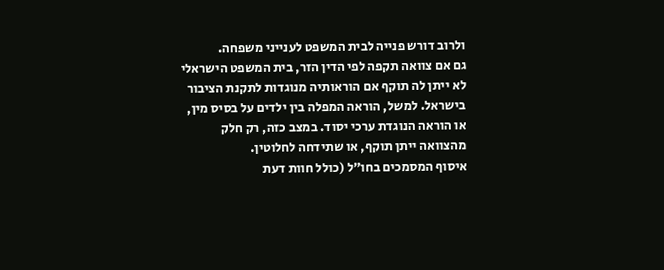ולרוב דורש פנייה לבית המשפט לענייני משפחה.
גם אם צוואה תקפה לפי הדין הזר, בית המשפט הישראלי לא ייתן לה תוקף אם הוראותיה מנוגדות לתקנת הציבור בישראל. למשל, הוראה המפלה בין ילדים על בסיס מין, או הוראה הנוגדת ערכי יסוד. במצב כזה, רק חלק מהצוואה ייתן תוקף, או שתידחה לחלוטין.
איסוף המסמכים בחו״ל (כולל חוות דעת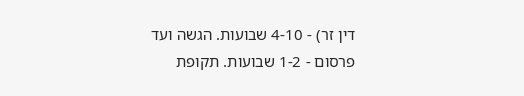דין זר) - 4-10 שבועות. הגשה ועד פרסום - 1-2 שבועות. תקופת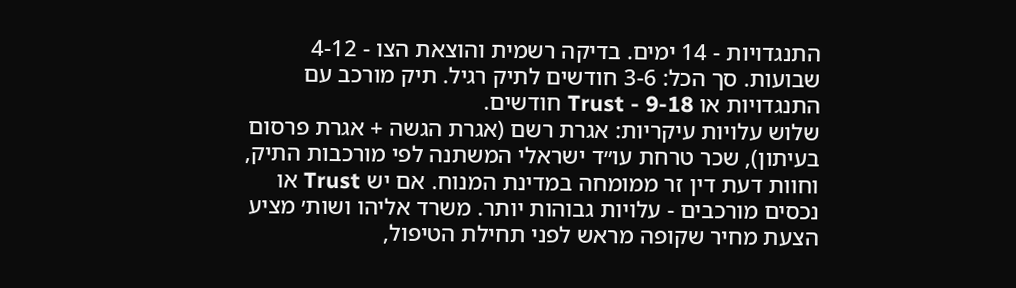התנגדויות - 14 ימים. בדיקה רשמית והוצאת הצו - 4-12 שבועות. סך הכל: 3-6 חודשים לתיק רגיל. תיק מורכב עם התנגדויות או Trust - 9-18 חודשים.
שלוש עלויות עיקריות: אגרת רשם (אגרת הגשה + אגרת פרסום בעיתון), שכר טרחת עו״ד ישראלי המשתנה לפי מורכבות התיק, וחוות דעת דין זר ממומחה במדינת המנוח. אם יש Trust או נכסים מורכבים - עלויות גבוהות יותר. משרד אליהו ושות׳ מציע הצעת מחיר שקופה מראש לפני תחילת הטיפול,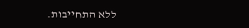ללא התחייבות.